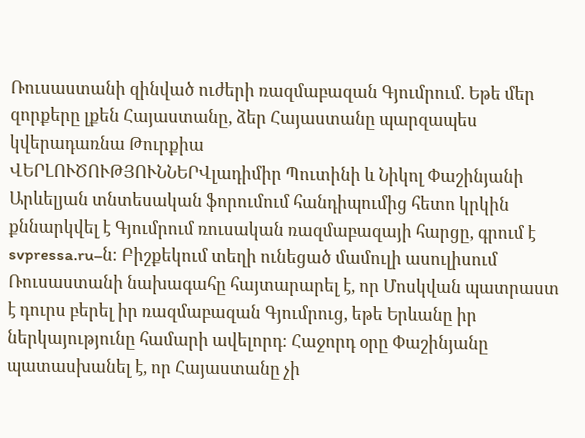Ռուսաստանի զինված ուժերի ռազմաբազան Գյումրում. Եթե մեր զորքերը լքեն Հայաստանը, ձեր Հայաստանը պարզապես կվերադառնա Թուրքիա
ՎԵՐԼՈՒԾՈՒԹՅՈՒՆՆԵՐՎլադիմիր Պուտինի և Նիկոլ Փաշինյանի Արևելյան տնտեսական ֆորումում հանդիպումից հետո կրկին քննարկվել է Գյումրում ռուսական ռազմաբազայի հարցը, գրում է svpressa.ru–ն։ Բիշքեկում տեղի ունեցած մամուլի ասուլիսում Ռուսաստանի նախագահը հայտարարել է, որ Մոսկվան պատրաստ է դուրս բերել իր ռազմաբազան Գյումրուց, եթե Երևանը իր ներկայությունը համարի ավելորդ։ Հաջորդ օրը Փաշինյանը պատասխանել է, որ Հայաստանը չի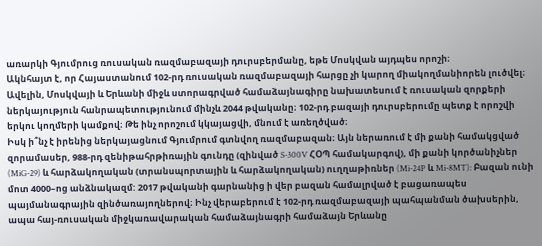առարկի Գյումրուց ռուսական ռազմաբազայի դուրսբերմանը, եթե Մոսկվան այդպես որոշի։
Ակնհայտ է, որ Հայաստանում 102-րդ ռուսական ռազմաբազայի հարցը չի կարող միակողմանիորեն լուծվել։ Ավելին, Մոսկվայի և Երևանի միջև ստորագրված համաձայնագիրը նախատեսում է ռուսական զորքերի ներկայություն հանրապետությունում մինչև 2044 թվականը։ 102-րդ բազայի դուրսբերումը պետք է որոշվի երկու կողմերի կամքով։ Թե ինչ որոշում կկայացվի, մնում է առեղծված։
Իսկ ի՞նչ է իրենից ներկայացնում Գյումրում գտնվող ռազմաբազան։ Այն ներառում է մի քանի համակցված զորամասեր, 988-րդ զենիթահրթիռային գունդը (զինված S-300V ՀՕՊ համակարգով), մի քանի կործանիչներ (MiG-29) և հարձակողական (տրանսպորտային և հարձակողական) ուղղաթիռներ (Mi-24P և Mi-8MT): Բազան ունի մոտ 4000–ոց անձնակազմ: 2017 թվականի գարնանից ի վեր բազան համալրված է բացառապես պայմանագրային զինծառայողներով։ Ինչ վերաբերում է 102-րդ ռազմաբազայի պահպանման ծախսերին, ապա հայ-ռուսական միջկառավարական համաձայնագրի համաձայն Երևանը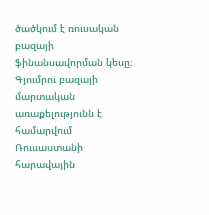ծածկում է ռուսական բազայի ֆինանսավորման կեսը։ Գյումրու բազայի մարտական առաքելությունն է համարվում Ռուսաստանի հարավային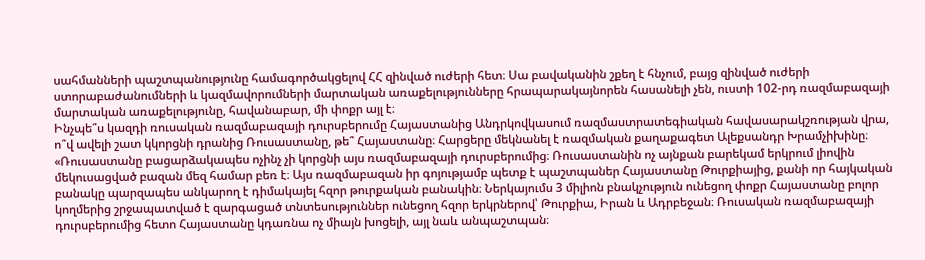սահմանների պաշտպանությունը համագործակցելով ՀՀ զինված ուժերի հետ։ Սա բավականին շքեղ է հնչում, բայց զինված ուժերի ստորաբաժանումների և կազմավորումների մարտական առաքելությունները հրապարակայնորեն հասանելի չեն, ուստի 102-րդ ռազմաբազայի մարտական առաքելությունը, հավանաբար, մի փոքր այլ է։
Ինչպե՞ս կազդի ռուսական ռազմաբազայի դուրսբերումը Հայաստանից Անդրկովկասում ռազմաստրատեգիական հավասարակշռության վրա, ո՞վ ավելի շատ կկորցնի դրանից Ռուսաստանը, թե՞ Հայաստանը։ Հարցերը մեկնանել է ռազմական քաղաքագետ Ալեքսանդր Խրամչիխինը։ «Ռուսաստանը բացարձակապես ոչինչ չի կորցնի այս ռազմաբազայի դուրսբերումից։ Ռուսաստանին ոչ այնքան բարեկամ երկրում լիովին մեկուսացված բազան մեզ համար բեռ է։ Այս ռազմաբազան իր գոյությամբ պետք է պաշտպաներ Հայաստանը Թուրքիայից, քանի որ հայկական բանակը պարզապես անկարող է դիմակայել հզոր թուրքական բանակին։ Ներկայումս 3 միլիոն բնակչություն ունեցող փոքր Հայաստանը բոլոր կողմերից շրջապատված է զարգացած տնտեսություններ ունեցող հզոր երկրներով՝ Թուրքիա, Իրան և Ադրբեջան։ Ռուսական ռազմաբազայի դուրսբերումից հետո Հայաստանը կդառնա ոչ միայն խոցելի, այլ նաև անպաշտպան։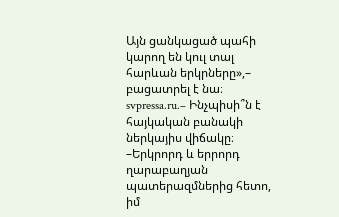Այն ցանկացած պահի կարող են կուլ տալ հարևան երկրները»,– բացատրել է նա։
svpressa.ru.– Ինչպիսի՞ն է հայկական բանակի ներկայիս վիճակը։
–Երկրորդ և երրորդ ղարաբաղյան պատերազմներից հետո, իմ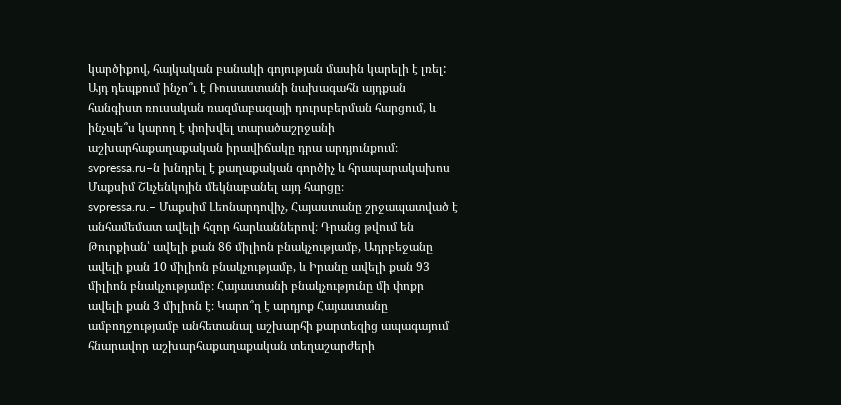կարծիքով, հայկական բանակի գոյության մասին կարելի է լռել:
Այդ դեպքում ինչո՞ւ է Ռուսաստանի նախագահն այդքան հանգիստ ռուսական ռազմաբազայի դուրսբերման հարցում, և ինչպե՞ս կարող է փոխվել տարածաշրջանի աշխարհաքաղաքական իրավիճակը դրա արդյունքում։ svpressa.ru–ն խնդրել է քաղաքական գործիչ և հրապարակախոս Մաքսիմ Շևչենկոյին մեկնաբանել այդ հարցը։
svpressa.ru.– Մաքսիմ Լեոնարդովիչ, Հայաստանը շրջապատված է անհամեմատ ավելի հզոր հարևաններով։ Դրանց թվում են Թուրքիան՝ ավելի քան 86 միլիոն բնակչությամբ, Ադրբեջանը ավելի քան 10 միլիոն բնակչությամբ, և Իրանը ավելի քան 93 միլիոն բնակչությամբ։ Հայաստանի բնակչությունը մի փոքր ավելի քան 3 միլիոն է։ Կարո՞ղ է արդյոք Հայաստանը ամբողջությամբ անհետանալ աշխարհի քարտեզից ապագայում հնարավոր աշխարհաքաղաքական տեղաշարժերի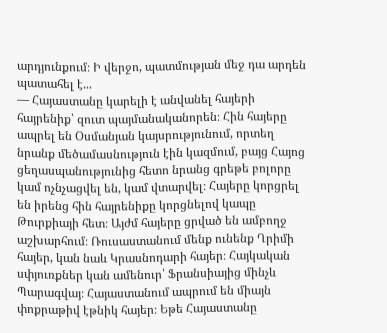արդյունքում։ Ի վերջո, պատմության մեջ դա արդեն պատահել է...
— Հայաստանը կարելի է անվանել հայերի հայրենիք՝ զուտ պայմանականորեն։ Հին հայերը ապրել են Օսմանյան կայսրությունում, որտեղ նրանք մեծամասնություն էին կազմում, բայց Հայոց ցեղասպանությունից հետո նրանց գրեթե բոլորը կամ ոչնչացվել են, կամ վտարվել։ Հայերը կորցրել են իրենց հին հայրենիքը կորցնելով կապը Թուրքիայի հետ։ Այժմ հայերը ցրված են ամբողջ աշխարհում։ Ռուսաստանում մենք ունենք Ղրիմի հայեր, կան նաև Կրասնոդարի հայեր։ Հայկական սփյուռքներ կան ամենուր՝ Ֆրանսիայից մինչև Պարագվայ։ Հայաստանում ապրում են միայն փոքրաթիվ էթնիկ հայեր։ Եթե Հայաստանը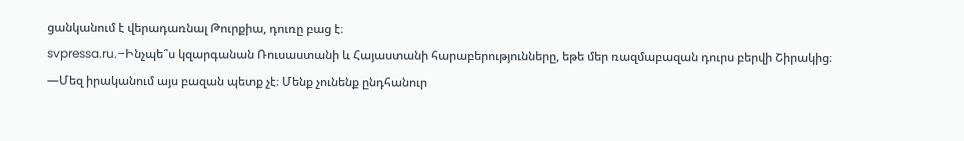ցանկանում է վերադառնալ Թուրքիա, դուռը բաց է։
svpressa.ru.–Ինչպե՞ս կզարգանան Ռուսաստանի և Հայաստանի հարաբերությունները, եթե մեր ռազմաբազան դուրս բերվի Շիրակից։
—Մեզ իրականում այս բազան պետք չէ։ Մենք չունենք ընդհանուր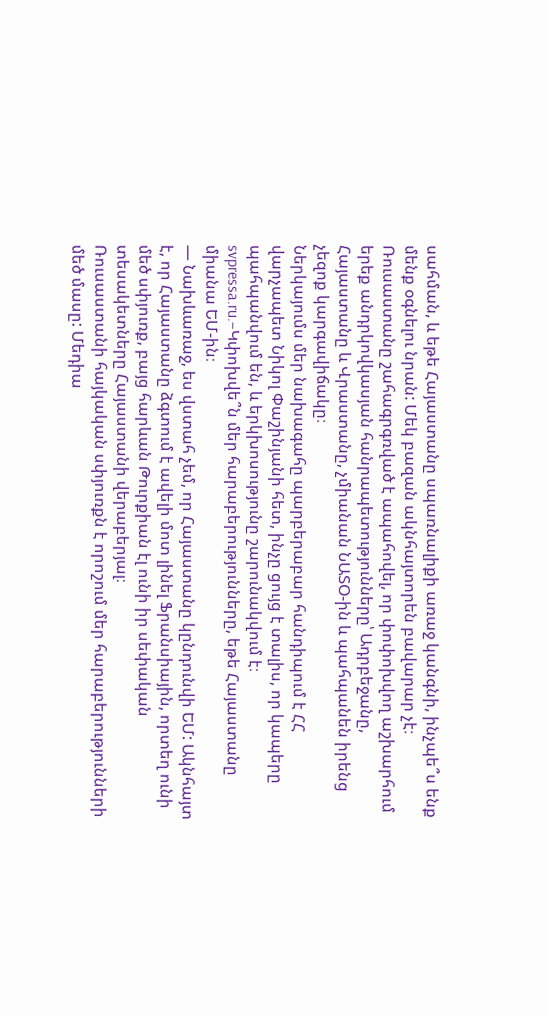սահման, և եթե Հայաստանը սպառնալիքի առաջ կանգնի, ինչպե՞ս ենք մենք օգնելու նրան: Մեկ բազան ակնհայտորեն բավարար չէ։ Ռուսաստանը շահագրգռված է ապահովել, որ փոփոխվող աշխարհում երեք անդրկովկասյան հանրապետությունները՝ Ադրբեջանը, Հայաստանը և Վրաստանը, չմիանան ՆԱՏՕ-ին և պահպանեն իրենց չեզոք կարգավիճակը։
Ներկայումս մեր նախագահը պարբերաբար հանդիպում է ՀՀ վարչապետ Նիկոլ Փաշինյանի հետ, ինչը ցույց է տալիս, որ կապերը պահպանվում են, և երկխոսությունը շարունակվում է։
svpressa.ru.–Կփոխվե՞ն մեր հարաբերությունները, եթե Հայաստանը միանա ԵՄ-ին։
— Նախևառաջ, ես վստահ չեմ, որ Հայաստանը կընդունվի ԵՄ: Ակնհայտ է, որ Հայաստանը ձգտում է ավելի մոտ լինել Ֆրանսիային, որտեղ ունի մեծ սփյուռք, բայց հարևան Թուրքիան էլ ունի իր սեփական տեսակետները Հայաստանի վերաբերյալ։
Ռուսաստանի հայկական սփյուռքն է որոշում մեր հարաբերությունների մեծ մասը: Մեդիա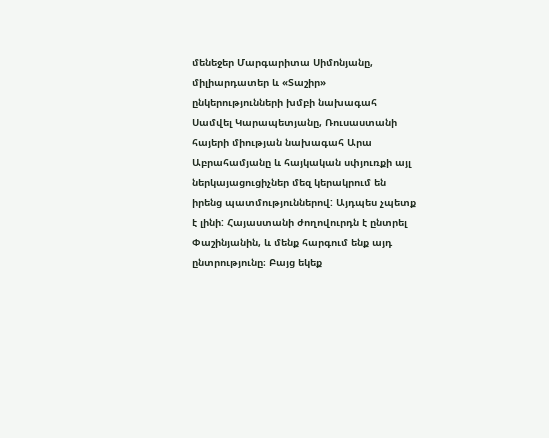մենեջեր Մարգարիտա Սիմոնյանը, միլիարդատեր և «Տաշիր» ընկերությունների խմբի նախագահ Սամվել Կարապետյանը, Ռուսաստանի հայերի միության նախագահ Արա Աբրահամյանը և հայկական սփյուռքի այլ ներկայացուցիչներ մեզ կերակրում են իրենց պատմություններով: Այդպես չպետք է լինի: Հայաստանի ժողովուրդն է ընտրել Փաշինյանին, և մենք հարգում ենք այդ ընտրությունը։ Բայց եկեք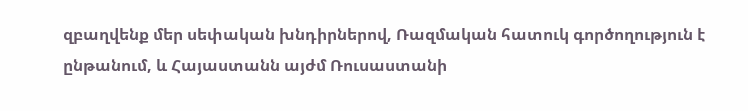զբաղվենք մեր սեփական խնդիրներով, Ռազմական հատուկ գործողություն է ընթանում, և Հայաստանն այժմ Ռուսաստանի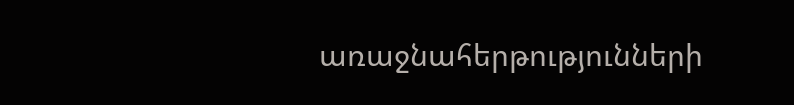առաջնահերթությունների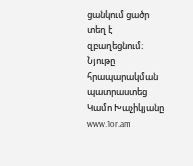ցանկում ցածր տեղ է զբաղեցնում։
Նյութը հրապարակման պատրաստեց Կամո Խաչիկյանը
www.1or.am